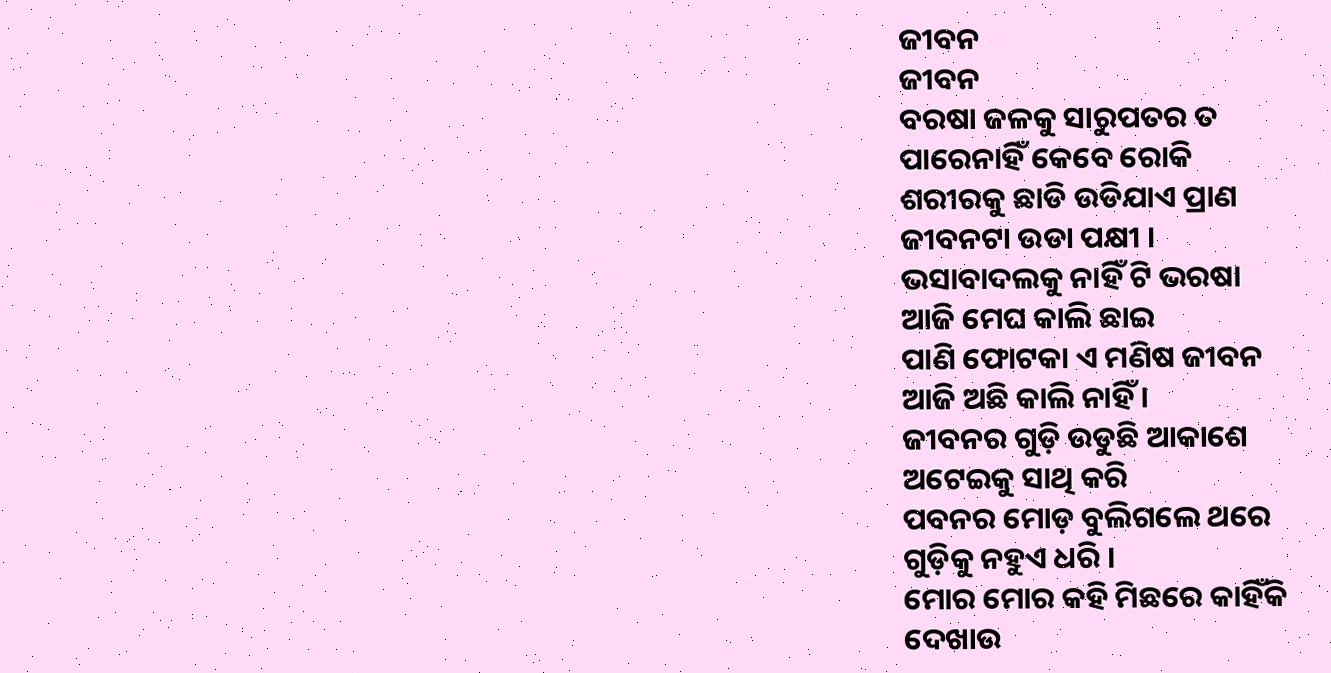ଜୀବନ
ଜୀବନ
ବରଷା ଜଳକୁ ସାରୁପତର ତ
ପାରେନାହିଁ କେବେ ରୋକି
ଶରୀରକୁ ଛାଡି ଉଡିଯାଏ ପ୍ରାଣ
ଜୀବନଟା ଉଡା ପକ୍ଷୀ ।
ଭସାବାଦଲକୁ ନାହିଁ ଟି ଭରଷା
ଆଜି ମେଘ କାଲି ଛାଇ
ପାଣି ଫୋଟକା ଏ ମଣିଷ ଜୀବନ
ଆଜି ଅଛି କାଲି ନାହିଁ ।
ଜୀବନର ଗୁଡ଼ି ଉଡୁଛି ଆକାଶେ
ଅଟେଇକୁ ସାଥି କରି
ପବନର ମୋଡ଼ ବୁଲିଗଲେ ଥରେ
ଗୁଡ଼ିକୁ ନହୁଏ ଧରି ।
ମୋର ମୋର କହି ମିଛରେ କାହିଁକି
ଦେଖାଉ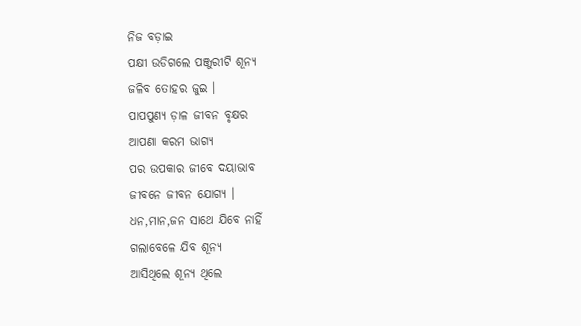ନିଜ ବଡ଼ାଇ
ପକ୍ଷୀ ଉଡିଗଲେ ପଞ୍ଜୁରୀଟି ଶୂନ୍ୟ
ଜଳିବ ତୋହର ଜୁଇ ।
ପାପପୁଣ୍ୟ ଡ଼ାଳ ଜୀବନ ବୃକ୍ଷର
ଆପଣା କରମ ଭାଗ୍ୟ
ପର ଉପକାର ଜୀବେ ଦୟାଭାବ
ଜୀବନେ ଜୀବନ ଯୋଗ୍ୟ ।
ଧନ,ମାନ,ଜନ ସାଥେ ଯିବେ ନାହିଁ
ଗଲାବେଳେ ଯିବ ଶୂନ୍ୟ
ଆସିଥିଲେ ଶୂନ୍ୟ ଥିଲେ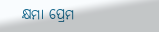କ୍ଷମା ପ୍ରେମ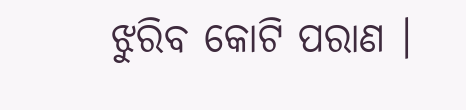ଝୁରିବ କୋଟି ପରାଣ ।